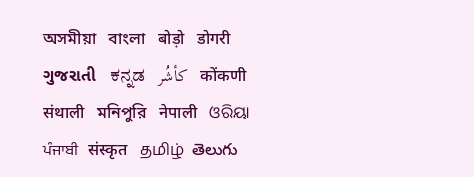অসমীয়া   বাংলা   बोड़ो   डोगरी   ગુજરાતી   ಕನ್ನಡ   كأشُر   कोंकणी   संथाली   মনিপুরি   नेपाली   ଓରିୟା   ਪੰਜਾਬੀ   संस्कृत   தமிழ்  తెలుగు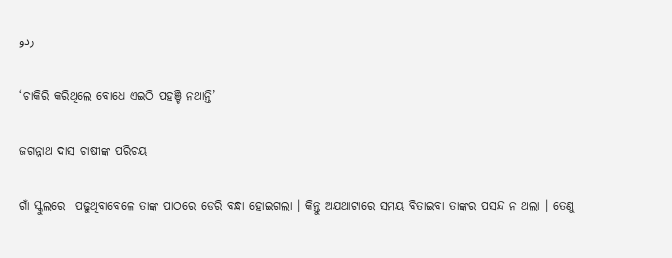ردو

‘ଚାକିରି କରିଥିଲେ ବୋଧେ ଏଇଠି ପହଞ୍ଚି ନଥାନ୍ତି’

ଜଗନ୍ନାଥ ଦାସ ଚାଷୀଙ୍କ ପରିଚୟ

ଗାଁ ସ୍କୁଲରେ  ପଢୁଥିବାବେଳେ ତାଙ୍କ ପାଠରେ ଡେରି ବନ୍ଧା ହୋଇଗଲା । କିନ୍ତୁ ଅଯଥାଟାରେ ସମୟ ବିତାଇବା ତାଙ୍କର ପସନ୍ଦ ନ ଥଲା । ତେଣୁ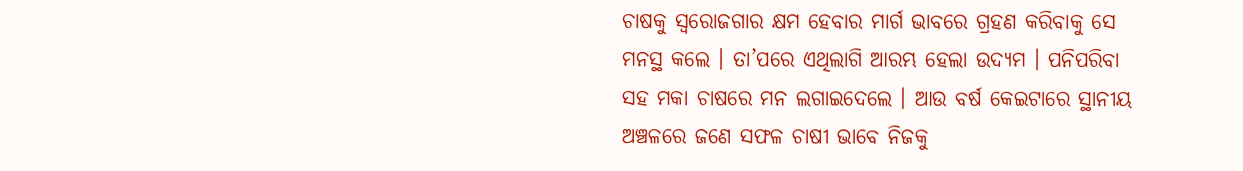ଚାଷକୁ ସ୍ଵରୋଜଗାର କ୍ଷମ ହେବାର ମାର୍ଗ ଭାବରେ ଗ୍ରହଣ କରିବାକୁ ସେ ମନସ୍ଥ କଲେ । ତା’ପରେ ଏଥିଲାଗି ଆରମ୍ଭ ହେଲା ଉଦ୍ୟମ । ପନିପରିବା ସହ ମକା ଚାଷରେ ମନ ଲଗାଇଦେଲେ । ଆଉ ବର୍ଷ କେଇଟାରେ ସ୍ଥାନୀୟ ଅଞ୍ଚଳରେ ଜଣେ ସଫଳ ଚାଷୀ ଭାବେ ନିଜକୁ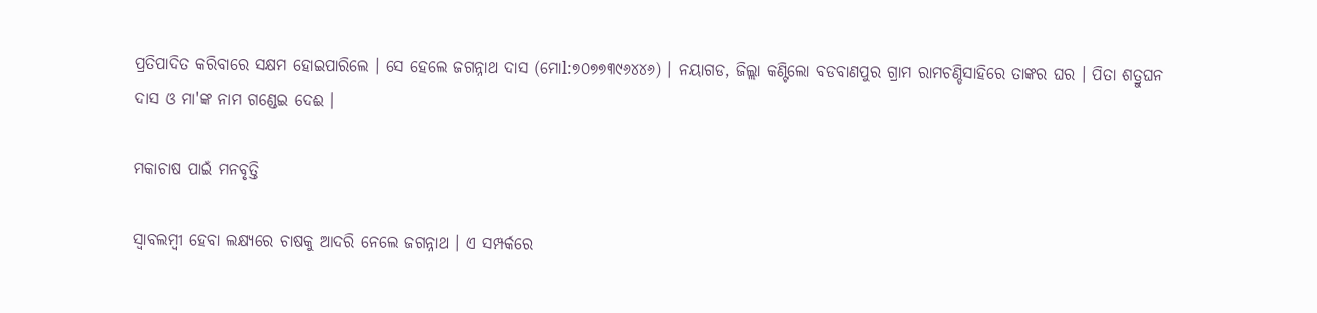ପ୍ରତିପାଦିତ କରିବାରେ ସକ୍ଷମ ହୋଇପାରିଲେ । ସେ ହେଲେ ଜଗନ୍ନାଥ ଦାସ (ମୋl:୭୦୭୭୩୯୬୪୪୬) । ନୟାଗଡ, ଜିଲ୍ଲା କଣ୍ଟିଲୋ ବଡବାଣପୁର ଗ୍ରାମ ରାମଚଣ୍ଡିସାହିରେ ତାଙ୍କର ଘର । ପିତା ଶତ୍ରୁଘନ ଦାସ ଓ ମା'ଙ୍କ ନାମ ଗଣ୍ଡେଇ ଦେଈ ।

ମକାଚାଷ ପାଇଁ ମନବୃତ୍ତି

ସ୍ଵାବଲମ୍ବୀ ହେବା ଲକ୍ଷ୍ୟରେ ଚାଷକୁ ଆଦରି ନେଲେ ଜଗନ୍ନାଥ । ଏ ସମ୍ପର୍କରେ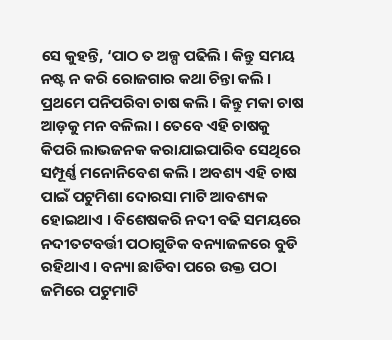ସେ କୁହନ୍ତି, ‘ପାଠ ତ ଅଳ୍ପ ପଢିଲି । କିନ୍ତୁ ସମୟ ନଷ୍ଟ ନ କରି ରୋଜଗାର କଥା ଚିନ୍ତା କଲି । ପ୍ରଥମେ ପନିପରିବା ଚାଷ କଲି । କିନ୍ତୁ ମକା ଚାଷ ଆଡ଼କୁ ମନ ବଳିଲା । ତେବେ ଏହି ଚାଷକୁ କିପରି ଲାଭଜନକ କରାଯାଇପାରିବ ସେଥିରେ ସମ୍ପୂର୍ଣ୍ଣ ମନୋନିବେଶ କଲି । ଅବଶ୍ୟ ଏହି ଚାଷ ପାଇଁ ପଟୁମିଶା ଦୋରସା ମାଟି ଆବଶ୍ୟକ ହୋଇଥାଏ । ବିଶେଷକରି ନଦୀ ବଢି ସମୟରେ ନଦୀତଟବର୍ତ୍ତୀ ପଠାଗୁଡିକ ବନ୍ୟାଜଳରେ ବୁଡି ରହିଥାଏ । ବନ୍ୟା ଛାଡିବା ପରେ ଉକ୍ତ ପଠା ଜମିରେ ପଟୁମାଟି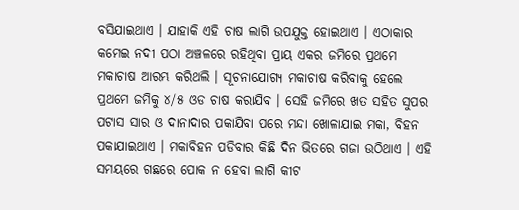ବସିଯାଇଥାଏ । ଯାହାକି ଏହି ଚାଷ ଲାଗି ଉପଯୁକ୍ତ ହୋଇଥାଏ । ଏଠାକାର କମେଇ ନଦୀ ପଠା ଅଞ୍ଚଳରେ ରହିଥିବା ପ୍ରାୟ ଏକର ଜମିରେ ପ୍ରଥମେ ମକାଚାଷ ଆରମ୍ଭ କରିଥଲି । ସୂଚନାଯୋଗ୍ୟ ମକାଚାଷ କରିବାକୁ ହେଲେ ପ୍ରଥମେ ଜମିକୁ ୪/୫ ଓଡ ଚାଷ କରାଯିବ । ସେହି ଜମିରେ ଖତ ସହିତ ସୁପର ପଟାସ ସାର ଓ ଦାନାଦାର ପକାଯିବା ପରେ ମନ୍ଦା ଖୋଳାଯାଇ ମକା, ବିହନ ପକାଯାଇଥାଏ । ମକାବିହନ ପଡିବାର କିଛି ଦିନ ଭିତରେ ଗଜା ଉଠିଥାଏ । ଏହି ସମୟରେ ଗଛରେ ପୋକ ନ ହେବା ଲାଗି କୀଟ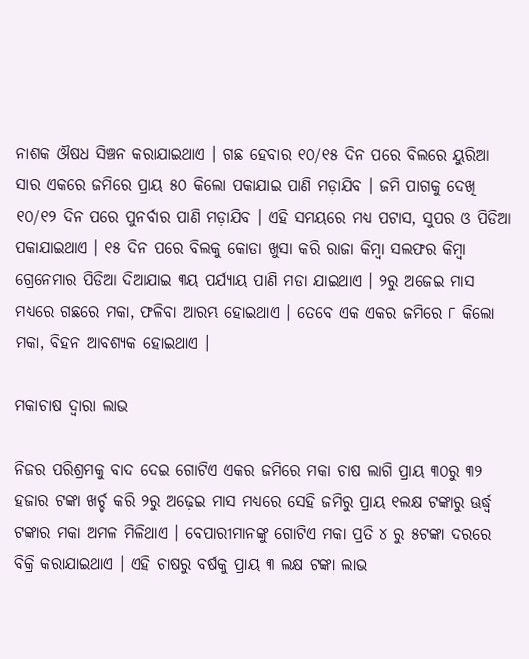ନାଶକ ଔଷଧ ସିଞ୍ଚନ କରାଯାଇଥାଏ । ଗଛ ହେବାର ୧୦/୧୫ ଦିନ ପରେ ବିଲରେ ୟୁରିଆ ସାର ଏକରେ ଜମିରେ ପ୍ରାୟ ୫୦ କିଲୋ ପକାଯାଇ ପାଣି ମଡ଼ାଯିବ । ଜମି ପାଗକୁ ଦେଖି ୧୦/୧୨ ଦିନ ପରେ ପୁନର୍ବାର ପାଣି ମଡ଼ାଯିବ । ଏହି ସମୟରେ ମଧ୍ୟ ପଟାସ, ସୁପର ଓ ପିଡିଆ ପକାଯାଇଥାଏ । ୧୫ ଦିନ ପରେ ବିଲକୁ କୋଡା ଖୁସା କରି ରାଜା କିମ୍ବା ସଲଫର କିମ୍ବା ଗ୍ରେନେମାର ପିଡିଆ ଦିଆଯାଇ ୩ୟ ପର୍ଯ୍ୟାୟ ପାଣି ମଡା ଯାଇଥାଏ । ୨ରୁ ଅଜେଇ ମାସ ମଧ୍ୟରେ ଗଛରେ ମକା, ଫଳିବା ଆରମ୍ଭ ହୋଇଥାଏ । ତେବେ ଏକ ଏକର ଜମିରେ ୮ କିଲୋ ମକା, ବିହନ ଆବଶ୍ୟକ ହୋଇଥାଏ ।

ମକାଚାଷ ଦ୍ଵାରା ଲାଭ

ନିଜର ପରିଶ୍ରମକୁ ବାଦ ଦେଇ ଗୋଟିଏ ଏକର ଜମିରେ ମକା ଚାଷ ଲାଗି ପ୍ରାୟ ୩୦ରୁ ୩୨ ହଜାର ଟଙ୍କା ଖର୍ଚ୍ଚ କରି ୨ରୁ ଅଢ଼େଇ ମାସ ମଧ୍ୟରେ ସେହି ଜମିରୁ ପ୍ରାୟ ୧ଲକ୍ଷ ଟଙ୍କାରୁ ଊର୍ଦ୍ଧ୍ଵ ଟଙ୍କାର ମକା ଅମଳ ମିଳିଥାଏ । ବେପାରୀମାନଙ୍କୁ ଗୋଟିଏ ମକା ପ୍ରତି ୪ ରୁ ୫ଟଙ୍କା ଦରରେ ବିକ୍ରି କରାଯାଇଥାଏ । ଏହି ଚାଷରୁ ବର୍ଷକୁ ପ୍ରାୟ ୩ ଲକ୍ଷ ଟଙ୍କା ଲାଭ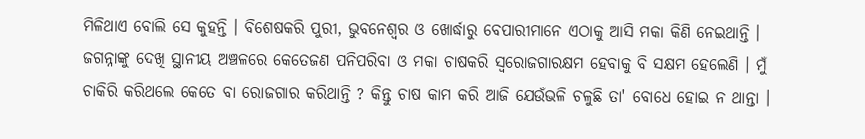ମିଳିଥାଏ ବୋଲି ସେ କୁହନ୍ତି । ବିଶେଷକରି ପୁରୀ, ଭୁବନେଶ୍ଵର ଓ ଖୋର୍ଦ୍ଧାରୁ ବେପାରୀମାନେ ଏଠାକୁ ଆସି ମକା କିଣି ନେଇଥାନ୍ତି । ଜଗନ୍ନାଙ୍କୁ ଦେଖି ସ୍ଥାନୀୟ ଅଞ୍ଚଳରେ କେତେଜଣ ପନିପରିବା ଓ ମକା ଚାଷକରି ସ୍ଵରୋଜଗାରକ୍ଷମ ହେବାକୁ ବି ସକ୍ଷମ ହେଲେଣି । ମୁଁ ଚାକିରି କରିଥଲେ କେତେ ବା ରୋଜଗାର କରିଥାନ୍ତି ? କିନ୍ତୁ ଚାଷ କାମ କରି ଆଜି ଯେଉଁଭଳି ଚଳୁଛି ତା' ବୋଧେ ହୋଇ ନ ଥାନ୍ତା ।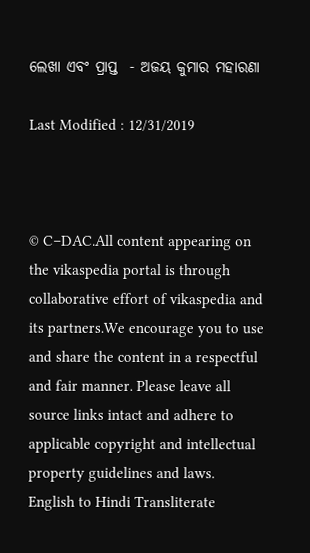ଲେଖା ଏବଂ ପ୍ରାପ୍ତ  - ଅଜୟ କୁମାର ମହାରଣା

Last Modified : 12/31/2019



© C–DAC.All content appearing on the vikaspedia portal is through collaborative effort of vikaspedia and its partners.We encourage you to use and share the content in a respectful and fair manner. Please leave all source links intact and adhere to applicable copyright and intellectual property guidelines and laws.
English to Hindi Transliterate